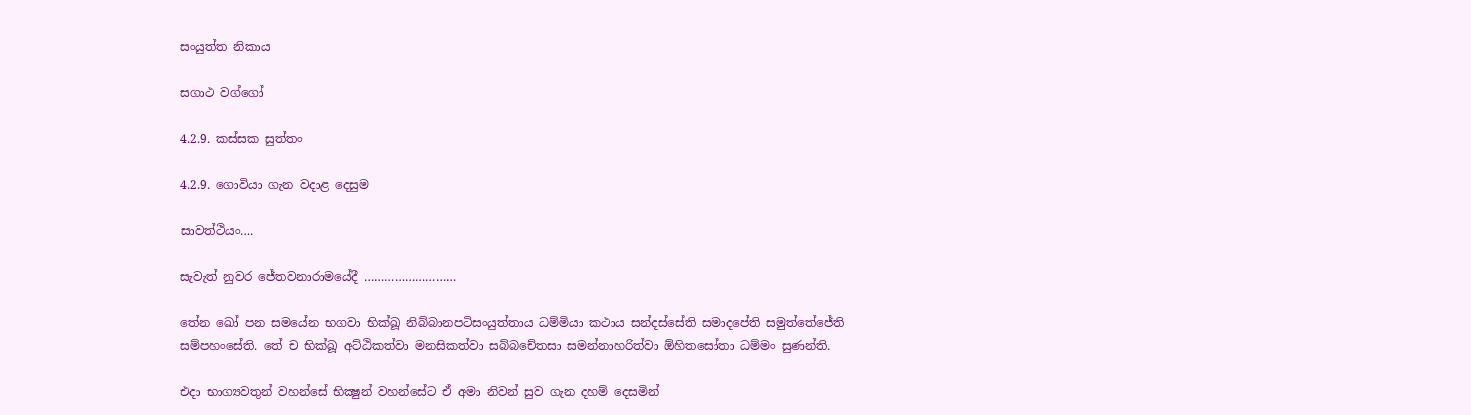සංයුත්ත නිකාය

සගාථ වග්ගෝ

4.2.9. කස්සක සුත්තං

4.2.9. ගොවියා ගැන වදාළ දෙසුම

සාවත්ථියං….

සැවැත් නුවර ජේතවනාරාමයේදී ………………………

තේන ඛෝ පන සමයේන භගවා භික්‌ඛූ නිබ්‌බානපටිසංයුත්‌තාය ධම්‌මියා කථාය සන්‌දස්‌සේති සමාදපේති සමුත්‌තේජේති සම්‌පහංසේති. තේ ච භික්‌ඛූ අට්‌ඨිකත්‌වා මනසිකත්‌වා සබ්‌බචේතසා සමන්‌නාහරිත්‌වා ඕහිතසෝතා ධම්‌මං සුණන්‌ති.

එදා භාග්‍යවතුන් වහන්සේ භික්‍ෂුන් වහන්සේට ඒ අමා නිවන් සුව ගැන දහම් දෙසමින්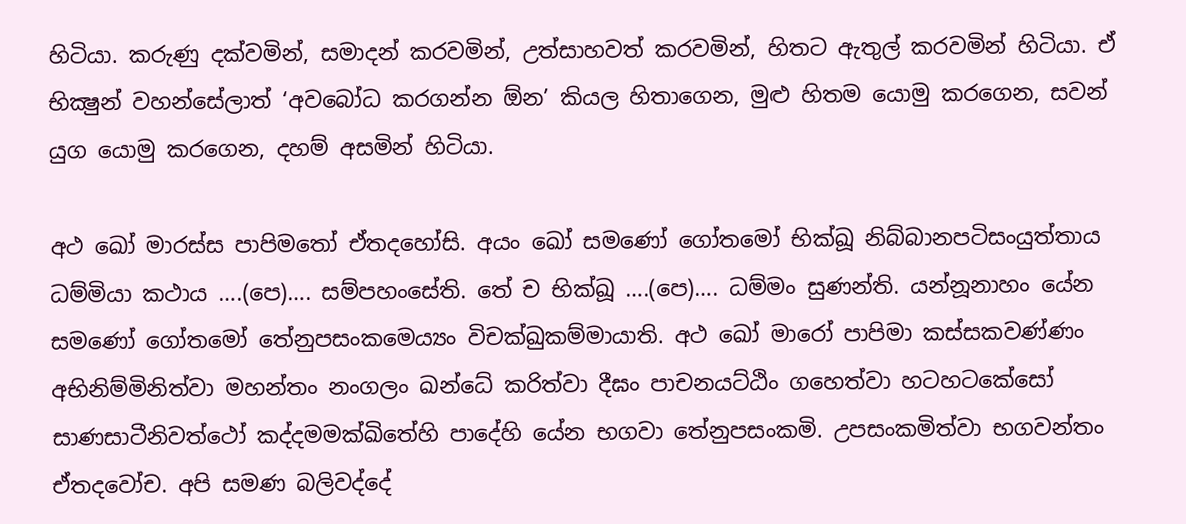හිටියා. කරුණු දක්වමින්, සමාදන් කරවමින්, උත්සාහවත් කරවමින්, හිතට ඇතුල් කරවමින් හිටියා. ඒ භික්‍ෂුන් වහන්සේලාත් ‘අවබෝධ කරගන්න ඕන’ කියල හිතාගෙන, මුළු හිතම යොමු කරගෙන, සවන් යුග යොමු කරගෙන, දහම් අසමින් හිටියා.

අථ ඛෝ මාරස්‌ස පාපිමතෝ ඒතදහෝසි. අයං ඛෝ සමණෝ ගෝතමෝ භික්‌ඛූ නිබ්‌බානපටිසංයුත්‌තාය ධම්‌මියා කථාය ….(පෙ)…. සම්පහංසේති. තේ ච භික්ඛූ ….(පෙ)…. ධම්මං සුණන්ති. යන්නූනාහං යේන සමණෝ ගෝතමෝ තේනුපසංකමෙය්‍යං විචක්‌ඛුකම්‌මායාති. අථ ඛෝ මාරෝ පාපිමා කස්‌සකවණ්‌ණං අභිනිම්‌මිනිත්‌වා මහන්‌තං නංගලං ඛන්‌ධේ කරිත්‌වා දීඝං පාචනයට්‌ඨිං ගහෙත්‌වා හටහටකේසෝ සාණසාටීනිවත්‌ථෝ කද්‌දමමක්‌ඛිතේහි පාදේහි යේන භගවා තේනුපසංකමි. උපසංකමිත්‌වා භගවන්‌තං ඒතදවෝච. අපි සමණ බලිවද්‌දේ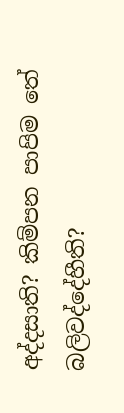අද්‌දසාති? කිම්පන පාපිම තේ බලිවද්‌දේහීති?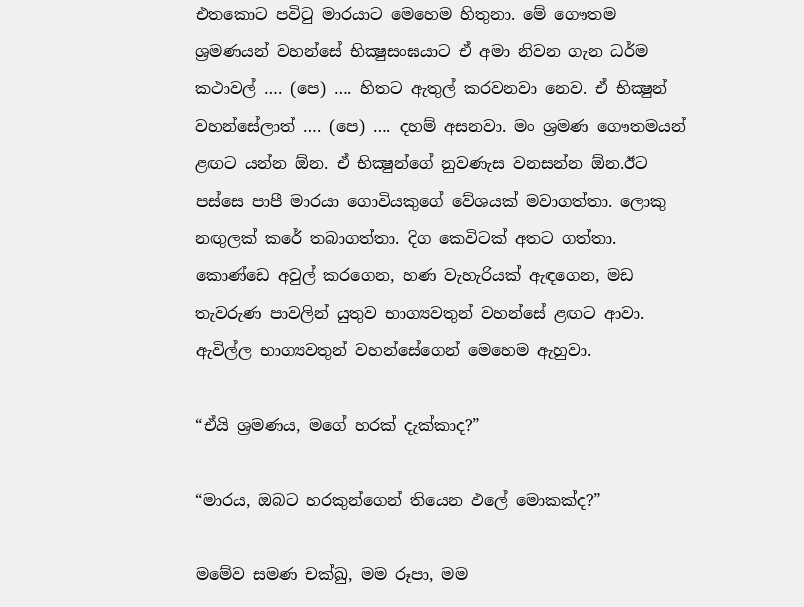එතකොට පවිටු මාරයාට මෙහෙම හිතුනා. මේ ගෞතම ශ්‍රමණයන් වහන්සේ භික්‍ෂුසංඝයාට ඒ අමා නිවන ගැන ධර්ම කථාවල් …. (පෙ) …. හිතට ඇතුල් කරවනවා නෙව. ඒ භික්‍ෂුන් වහන්සේලාත් …. (පෙ) …. දහම් අසනවා. මං ශ්‍රමණ ගෞතමයන් ළඟට යන්න ඕන. ඒ භික්‍ෂුන්ගේ නුවණැස වනසන්න ඕන.ඊට පස්සෙ පාපී මාරයා ගොවියකුගේ වේශයක් මවාගත්තා. ලොකු නඟුලක් කරේ තබාගත්තා. දිග කෙවිටක් අතට ගත්තා. කොණ්ඩෙ අවුල් කරගෙන, හණ වැහැරියක් ඇඳගෙන, මඩ තැවරුණ පාවලින් යුතුව භාග්‍යවතුන් වහන්සේ ළඟට ආවා. ඇවිල්ල භාග්‍යවතුන් වහන්සේගෙන් මෙහෙම ඇහුවා.

“ඒයි ශ්‍රමණය, මගේ හරක් දැක්කාද?”

“මාරය, ඔබට හරකුන්ගෙන් තියෙන ඵලේ මොකක්ද?”

මමේව සමණ චක්‌ඛු, මම රූපා, මම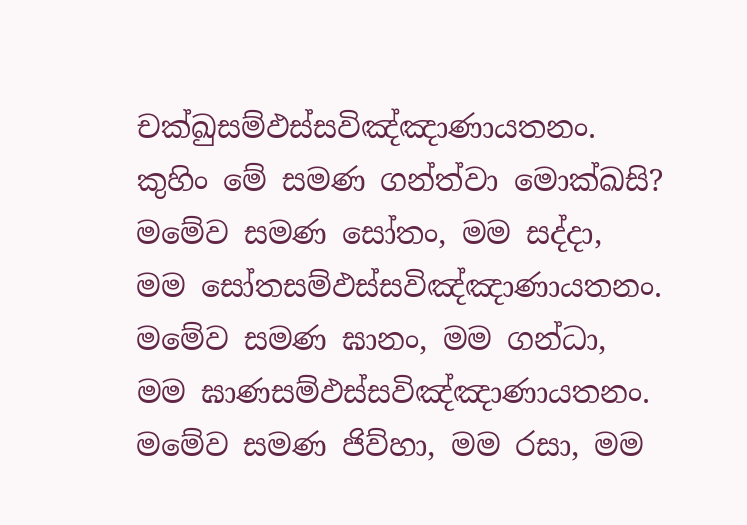චක්‌ඛුසම්‌ඵස්‌සවිඤ්‌ඤාණායතනං. කුහිං මේ සමණ ගන්‌ත්‌වා මොක්‌ඛසි? මමේව සමණ සෝතං, මම සද්‌දා, මම සෝතසම්‌ඵස්‌සවිඤ්‌ඤාණායතනං. මමේව සමණ ඝානං, මම ගන්‌ධා, මම ඝාණසම්‌ඵස්‌සවිඤ්‌ඤාණායතනං. මමේව සමණ ජිව්‌හා, මම රසා, මම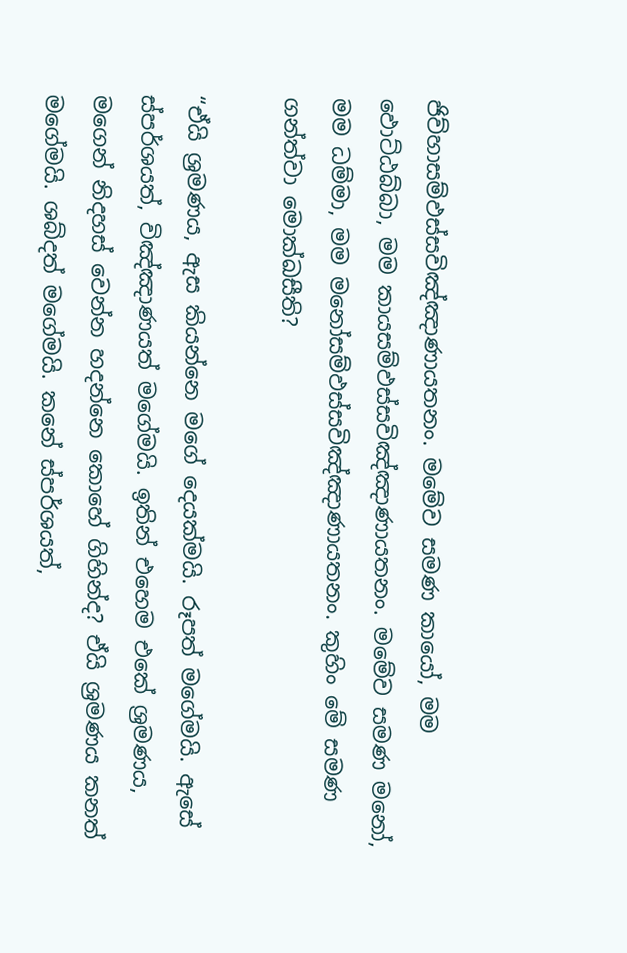ජිව්හාසම්‌ඵස්‌සවිඤ්‌ඤාණායතනං. මමේව සමණ කායෝ, මම ඵොට්‌ඨබ්‌බා, මම කායසම්‌ඵස්‌සවිඤ්‌ඤාණායතනං. මමේව සමණ මනෝ, මම ධම්‌මා, මම මනෝසම්‌ඵස්‌සවිඤ්‌ඤාණායතනං. කුහිං මේ සමණ ගන්‌ත්‌වා මොක්‌ඛසීති?

“ඒයි ශ්‍රමණය, ඇස කියන්නෙ මගේ දෙයක්මයි. රූපත් මගේමයි. ඇසේ ස්පර්ශයත්, විඤ්ඤාණයත් මගේමයි. ඉතින් එහෙම එකේ ශ්‍රමණය, මගෙන් නිදහස් වෙන්න හදන්නෙ කොහේ ගිහින්ද? ඒයි ශ්‍රමණය කනත් මගේමයි. ශබ්දත් මගේමයි. කනේ ස්පර්ශයත්,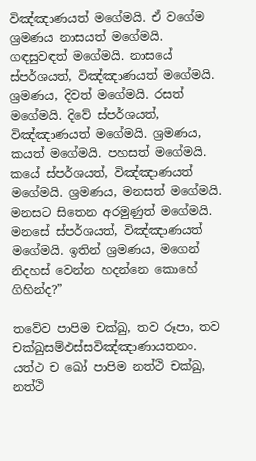විඤ්ඤාණයත් මගේමයි. ඒ වගේම ශ්‍රමණය නාසයත් මගේමයි. ගඳසුවඳත් මගේමයි. නාසයේ ස්පර්ශයත්, විඤ්ඤාණයත් මගේමයි. ශ්‍රමණය, දිවත් මගේමයි. රසත් මගේමයි. දිවේ ස්පර්ශයත්, විඤ්ඤාණයත් මගේමයි. ශ්‍රමණය, කයත් මගේමයි. පහසත් මගේමයි. කයේ ස්පර්ශයත්, විඤ්ඤාණයත් මගේමයි. ශ්‍රමණය, මනසත් මගේමයි. මනසට සිතෙන අරමුණුත් මගේමයි. මනසේ ස්පර්ශයත්, විඤ්ඤාණයත් මගේමයි. ඉතින් ශ්‍රමණය, මගෙන් නිදහස් වෙන්න හදන්නෙ කොහේ ගිහින්ද?”

තවේව පාපිම චක්‌ඛු, තව රූපා, තව චක්‌ඛුසම්‌ඵස්‌සවිඤ්‌ඤාණායතනං. යත්‌ථ ච ඛෝ පාපිම නත්‌ථි චක්‌ඛු, නත්‌ථි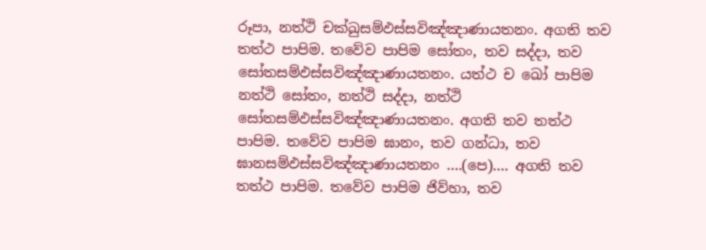රූපා, නත්‌ථි චක්‌ඛුසම්‌ඵස්‌සවිඤ්‌ඤාණායතනං. අගති තව තත්‌ථ පාපිම. තවේව පාපිම සෝතං, තව සද්‌දා, තව සෝතසම්‌ඵස්‌සවිඤ්‌ඤාණායතනං. යත්‌ථ ච ඛෝ පාපිම නත්‌ථි සෝතං, නත්‌ථි සද්‌දා, නත්‌ථි සෝතසම්‌ඵස්‌සවිඤ්‌ඤාණායතනං. අගති තව තත්‌ථ පාපිම. තවේව පාපිම ඝානං, තව ගන්‌ධා, තව ඝානසම්‌ඵස්‌සවිඤ්‌ඤාණායතනං ….(පෙ)…. අගති තව තත්‌ථ පාපිම. තවේව පාපිම ජිව්‌හා, තව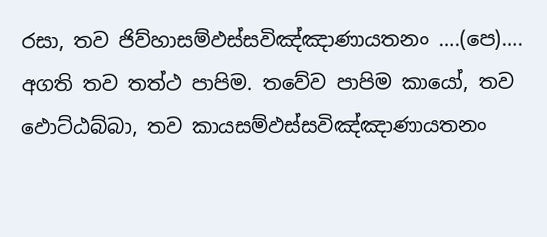රසා, තව ජිව්‌හාසම්‌ඵස්‌සවිඤ්‌ඤාණායතනං ….(පෙ)…. අගති තව තත්ථ පාපිම. තවේව පාපිම කායෝ, තව ඵොට්‌ඨබ්‌බා, තව කායසම්‌ඵස්‌සවිඤ්‌ඤාණායතනං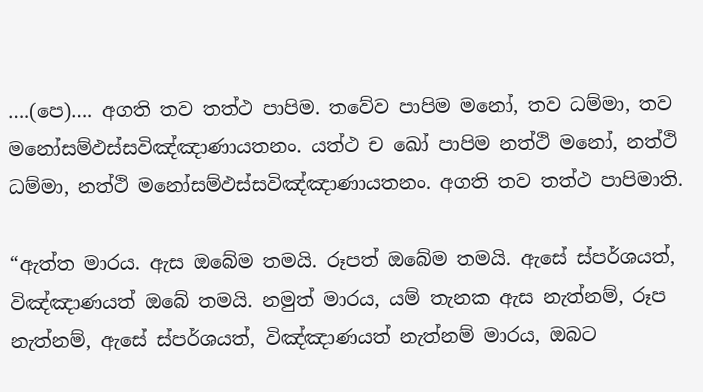….(පෙ)…. අගති තව තත්ථ පාපිම. තවේව පාපිම මනෝ, තව ධම්‌මා, තව මනෝසම්‌ඵස්‌සවිඤ්‌ඤාණායතනං. යත්‌ථ ච ඛෝ පාපිම නත්‌ථි මනෝ, නත්‌ථි ධම්‌මා, නත්‌ථි මනෝසම්‌ඵස්‌සවිඤ්‌ඤාණායතනං. අගති තව තත්‌ථ පාපිමාති.

“ඇත්ත මාරය. ඇස ඔබේම තමයි. රූපත් ඔබේම තමයි. ඇසේ ස්පර්ශයත්, විඤ්ඤාණයත් ඔබේ තමයි. නමුත් මාරය, යම් තැනක ඇස නැත්නම්, රූප නැත්නම්, ඇසේ ස්පර්ශයත්, විඤ්ඤාණයත් නැත්නම් මාරය, ඔබට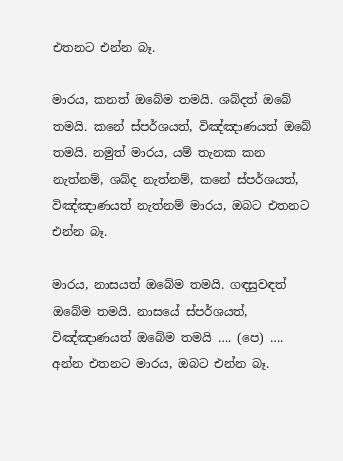එතනට එන්න බෑ.

මාරය, කනත් ඔබේම තමයි. ශබ්දත් ඔබේ තමයි. කනේ ස්පර්ශයත්, විඤ්ඤාණයත් ඔබේ තමයි. නමුත් මාරය, යම් තැනක කන නැත්නම්, ශබ්ද නැත්නම්, කනේ ස්පර්ශයත්, විඤ්ඤාණයත් නැත්නම් මාරය, ඔබට එතනට එන්න බෑ.

මාරය, නාසයත් ඔබේම තමයි. ගඳසුවඳත් ඔබේම තමයි. නාසයේ ස්පර්ශයත්, විඤ්ඤාණයත් ඔබේම තමයි …. (පෙ) …. අන්න එතනට මාරය, ඔබට එන්න බෑ.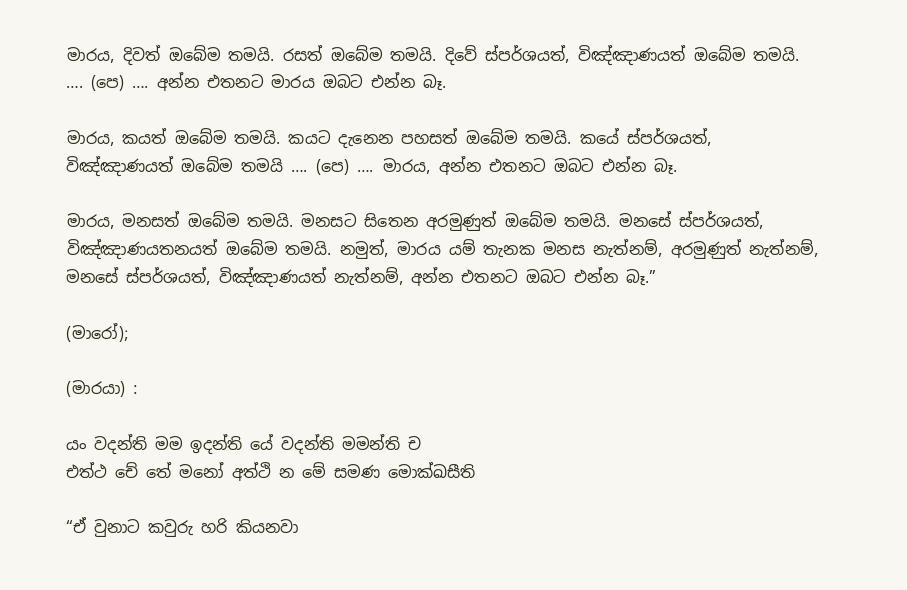මාරය, දිවත් ඔබේම තමයි. රසත් ඔබේම තමයි. දිවේ ස්පර්ශයත්, විඤ්ඤාණයත් ඔබේම තමයි. …. (පෙ) …. අන්න එතනට මාරය ඔබට එන්න බෑ.

මාරය, කයත් ඔබේම තමයි. කයට දැනෙන පහසත් ඔබේම තමයි. කයේ ස්පර්ශයත්, විඤ්ඤාණයත් ඔබේම තමයි …. (පෙ) …. මාරය, අන්න එතනට ඔබට එන්න බෑ.

මාරය, මනසත් ඔබේම තමයි. මනසට සිතෙන අරමුණුත් ඔබේම තමයි. මනසේ ස්පර්ශයත්, විඤ්ඤාණයතනයත් ඔබේම තමයි. නමුත්, මාරය යම් තැනක මනස නැත්නම්, අරමුණුත් නැත්නම්, මනසේ ස්පර්ශයත්, විඤ්ඤාණයත් නැත්නම්, අන්න එතනට ඔබට එන්න බෑ.”

(මාරෝ);

(මාරයා) :

යං වදන්‌ති මම ඉදන්‌ති යේ වදන්‌ති මමන්‌ති ච
එත්‌ථ චේ තේ මනෝ අත්‌ථි න මේ සමණ මොක්‌ඛසීති

“ඒ වුනාට කවුරු හරි කියනවා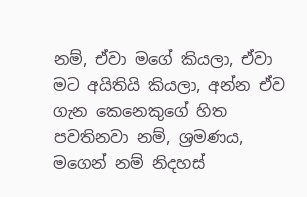නම්, ඒවා මගේ කියලා, ඒවා මට අයිතියි කියලා, අන්න ඒව ගැන කෙනෙකුගේ හිත පවතිනවා නම්, ශ්‍රමණය, මගෙන් නම් නිදහස්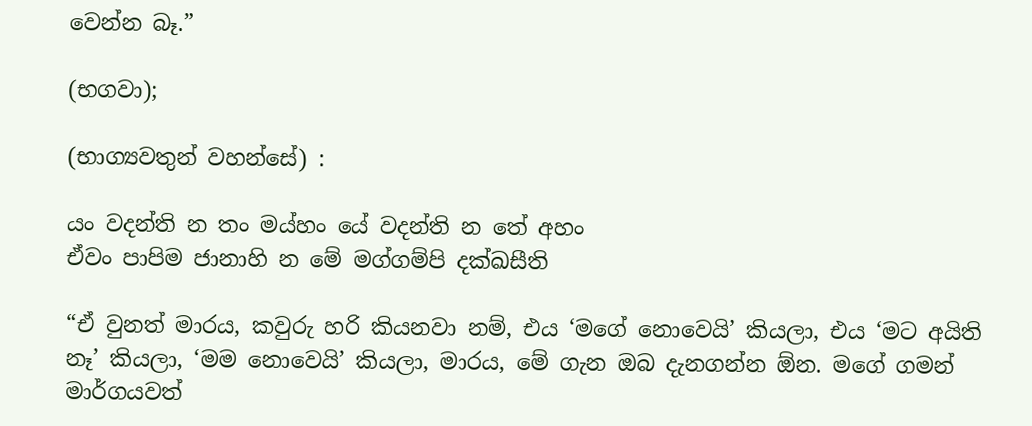වෙන්න බෑ.”

(භගවා);

(භාග්‍යවතුන් වහන්සේ) :

යං වදන්‌ති න තං මය්‌හං යේ වදන්‌ති න තේ අහං
ඒවං පාපිම ජානාහි න මේ මග්‌ගම්‌පි දක්‌ඛසීති

“ඒ වුනත් මාරය, කවුරු හරි කියනවා නම්, එය ‘මගේ නොවෙයි’ කියලා, එය ‘මට අයිති නෑ’ කියලා, ‘මම නොවෙයි’ කියලා, මාරය, මේ ගැන ඔබ දැනගන්න ඕන. මගේ ගමන් මාර්ගයවත්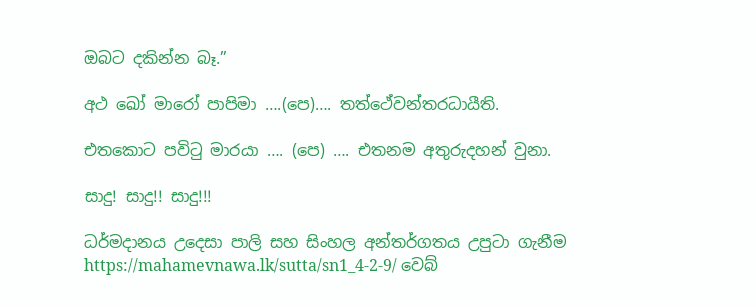ඔබට දකින්න බෑ.”

අථ ඛෝ මාරෝ පාපිමා ….(පෙ)…. තත්ථේවන්‌තරධායීති.

එතකොට පවිටු මාරයා …. (පෙ) …. එතනම අතුරුදහන් වුනා.

සාදු! සාදු!! සාදු!!!

ධර්මදානය උදෙසා පාලි සහ සිංහල අන්තර්ගතය උපුටා ගැනීම https://mahamevnawa.lk/sutta/sn1_4-2-9/ වෙබ්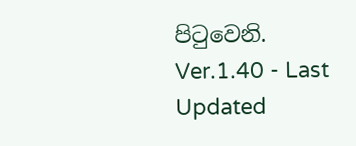පිටුවෙනි.
Ver.1.40 - Last Updated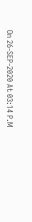On 26-SEP-2020 At 03:14 P.M